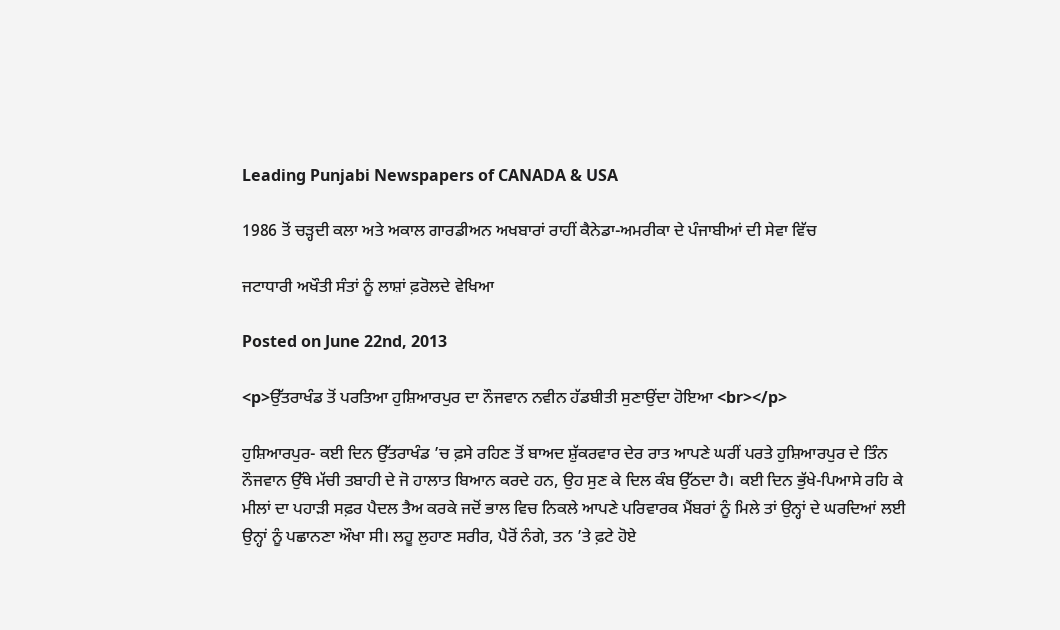Leading Punjabi Newspapers of CANADA & USA

1986 ਤੋਂ ਚੜ੍ਹਦੀ ਕਲਾ ਅਤੇ ਅਕਾਲ ਗਾਰਡੀਅਨ ਅਖਬਾਰਾਂ ਰਾਹੀਂ ਕੈਨੇਡਾ-ਅਮਰੀਕਾ ਦੇ ਪੰਜਾਬੀਆਂ ਦੀ ਸੇਵਾ ਵਿੱਚ

ਜਟਾਧਾਰੀ ਅਖੌਤੀ ਸੰਤਾਂ ਨੂੰ ਲਾਸ਼ਾਂ ਫ਼ਰੋਲਦੇ ਵੇਖਿਆ

Posted on June 22nd, 2013

<p>ਉੱਤਰਾਖੰਡ ਤੋਂ ਪਰਤਿਆ ਹੁਸ਼ਿਆਰਪੁਰ ਦਾ ਨੌਜਵਾਨ ਨਵੀਨ ਹੱਡਬੀਤੀ ਸੁਣਾਉਂਦਾ ਹੋਇਆ <br></p>

ਹੁਸ਼ਿਆਰਪੁਰ- ਕਈ ਦਿਨ ਉੱਤਰਾਖੰਡ ’ਚ ਫ਼ਸੇ ਰਹਿਣ ਤੋਂ ਬਾਅਦ ਸ਼ੁੱਕਰਵਾਰ ਦੇਰ ਰਾਤ ਆਪਣੇ ਘਰੀਂ ਪਰਤੇ ਹੁਸ਼ਿਆਰਪੁਰ ਦੇ ਤਿੰਨ ਨੌਜਵਾਨ ਉੱਥੇ ਮੱਚੀ ਤਬਾਹੀ ਦੇ ਜੋ ਹਾਲਾਤ ਬਿਆਨ ਕਰਦੇ ਹਨ, ਉਹ ਸੁਣ ਕੇ ਦਿਲ ਕੰਬ ਉੱਠਦਾ ਹੈ। ਕਈ ਦਿਨ ਭੁੱਖੇ-ਪਿਆਸੇ ਰਹਿ ਕੇ ਮੀਲਾਂ ਦਾ ਪਹਾੜੀ ਸਫ਼ਰ ਪੈਦਲ ਤੈਅ ਕਰਕੇ ਜਦੋਂ ਭਾਲ ਵਿਚ ਨਿਕਲੇ ਆਪਣੇ ਪਰਿਵਾਰਕ ਮੈਂਬਰਾਂ ਨੂੰ ਮਿਲੇ ਤਾਂ ਉਨ੍ਹਾਂ ਦੇ ਘਰਦਿਆਂ ਲਈ ਉਨ੍ਹਾਂ ਨੂੰ ਪਛਾਨਣਾ ਔਖਾ ਸੀ। ਲਹੂ ਲੁਹਾਣ ਸਰੀਰ, ਪੈਰੋਂ ਨੰਗੇ, ਤਨ ’ਤੇ ਫ਼ਟੇ ਹੋਏ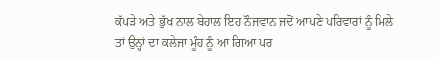ਕੱਪੜੇ ਅਤੇ ਭੁੱਖ ਨਾਲ ਬੇਹਾਲ ਇਹ ਨੌਜਵਾਨ ਜਦੋਂ ਆਪਣੇ ਪਰਿਵਾਰਾਂ ਨੂੰ ਮਿਲੇ ਤਾਂ ਉਨ੍ਹਾਂ ਦਾ ਕਲੇਜਾ ਮੂੰਹ ਨੂੰ ਆ ਗਿਆ ਪਰ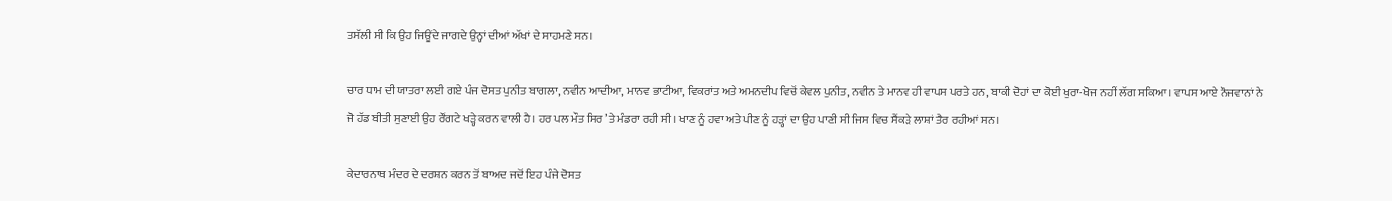ਤਸੱਲੀ ਸੀ ਕਿ ਉਹ ਜਿਊਂਦੇ ਜਾਗਦੇ ਉਨ੍ਹਾਂ ਦੀਆਂ ਅੱਖਾਂ ਦੇ ਸਾਹਮਣੇ ਸਨ।

ਚਾਰ ਧਾਮ ਦੀ ਯਾਤਰਾ ਲਈ ਗਏ ਪੰਜ ਦੋਸਤ ਪੁਨੀਤ ਬਾਗਲਾ, ਨਵੀਨ ਆਦੀਆ, ਮਾਨਵ ਭਾਟੀਆ, ਵਿਕਰਾਂਤ ਅਤੇ ਅਮਨਦੀਪ ਵਿਚੋਂ ਕੇਵਲ ਪੁਨੀਤ, ਨਵੀਨ ਤੇ ਮਾਨਵ ਹੀ ਵਾਪਸ ਪਰਤੇ ਹਨ, ਬਾਕੀ ਦੋਹਾਂ ਦਾ ਕੋਈ ਖੁਰਾ-ਖੋਜ ਨਹੀਂ ਲੱਗ ਸਕਿਆ। ਵਾਪਸ ਆਏ ਨੌਜਵਾਨਾਂ ਨੇ ਜੋ ਹੱਡ ਬੀਤੀ ਸੁਣਾਈ ਉਹ ਰੌਂਗਟੇ ਖੜ੍ਹੇ ਕਰਨ ਵਾਲੀ ਹੈ। ਹਰ ਪਲ ਮੌਤ ਸਿਰ ’ਤੇ ਮੰਡਰਾ ਰਹੀ ਸੀ। ਖਾਣ ਨੂੰ ਹਵਾ ਅਤੇ ਪੀਣ ਨੂੰ ਹੜ੍ਹਾਂ ਦਾ ਉਹ ਪਾਣੀ ਸੀ ਜਿਸ ਵਿਚ ਸੈਂਕੜੇ ਲਾਸ਼ਾਂ ਤੈਰ ਰਹੀਆਂ ਸਨ।

ਕੇਦਾਰਨਾਥ ਮੰਦਰ ਦੇ ਦਰਸ਼ਨ ਕਰਨ ਤੋਂ ਬਾਅਦ ਜਦੋਂ ਇਹ ਪੰਜੇ ਦੋਸਤ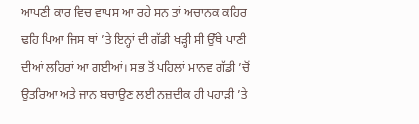ਆਪਣੀ ਕਾਰ ਵਿਚ ਵਾਪਸ ਆ ਰਹੇ ਸਨ ਤਾਂ ਅਚਾਨਕ ਕਹਿਰ ਢਹਿ ਪਿਆ ਜਿਸ ਥਾਂ ’ਤੇ ਇਨ੍ਹਾਂ ਦੀ ਗੱਡੀ ਖੜ੍ਹੀ ਸੀ ਉੱਥੇ ਪਾਣੀ ਦੀਆਂ ਲਹਿਰਾਂ ਆ ਗਈਆਂ। ਸਭ ਤੋਂ ਪਹਿਲਾਂ ਮਾਨਵ ਗੱਡੀ ’ਚੋਂ ਉਤਰਿਆ ਅਤੇ ਜਾਨ ਬਚਾਉਣ ਲਈ ਨਜ਼ਦੀਕ ਹੀ ਪਹਾੜੀ ’ਤੇ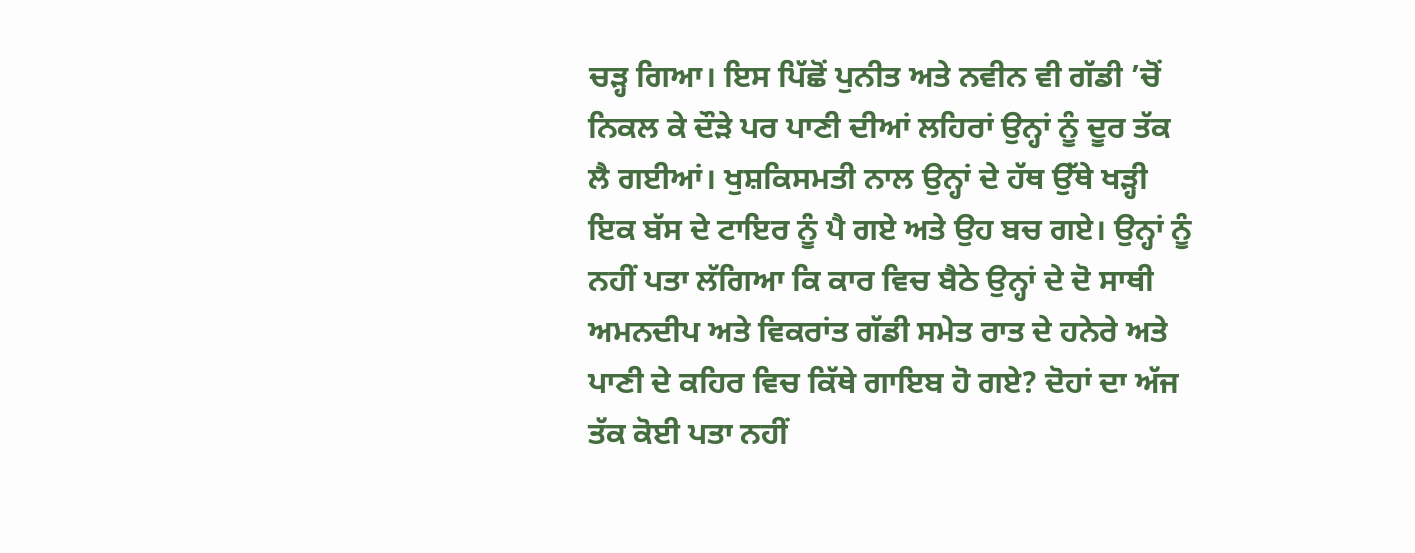ਚੜ੍ਹ ਗਿਆ। ਇਸ ਪਿੱਛੋਂ ਪੁਨੀਤ ਅਤੇ ਨਵੀਨ ਵੀ ਗੱਡੀ ’ਚੋਂ ਨਿਕਲ ਕੇ ਦੌੜੇ ਪਰ ਪਾਣੀ ਦੀਆਂ ਲਹਿਰਾਂ ਉਨ੍ਹਾਂ ਨੂੰ ਦੂਰ ਤੱਕ ਲੈ ਗਈਆਂ। ਖੁਸ਼ਕਿਸਮਤੀ ਨਾਲ ਉਨ੍ਹਾਂ ਦੇ ਹੱਥ ਉੱਥੇ ਖੜ੍ਹੀ ਇਕ ਬੱਸ ਦੇ ਟਾਇਰ ਨੂੰ ਪੈ ਗਏ ਅਤੇ ਉਹ ਬਚ ਗਏ। ਉਨ੍ਹਾਂ ਨੂੰ ਨਹੀਂ ਪਤਾ ਲੱਗਿਆ ਕਿ ਕਾਰ ਵਿਚ ਬੈਠੇ ਉਨ੍ਹਾਂ ਦੇ ਦੋ ਸਾਥੀ ਅਮਨਦੀਪ ਅਤੇ ਵਿਕਰਾਂਤ ਗੱਡੀ ਸਮੇਤ ਰਾਤ ਦੇ ਹਨੇਰੇ ਅਤੇ ਪਾਣੀ ਦੇ ਕਹਿਰ ਵਿਚ ਕਿੱਥੇ ਗਾਇਬ ਹੋ ਗਏ? ਦੋਹਾਂ ਦਾ ਅੱਜ ਤੱਕ ਕੋਈ ਪਤਾ ਨਹੀਂ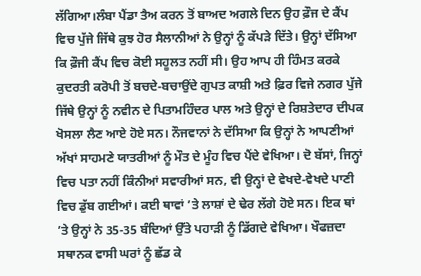ਲੱਗਿਆ।ਲੰਬਾ ਪੈਂਡਾ ਤੈਅ ਕਰਨ ਤੋਂ ਬਾਅਦ ਅਗਲੇ ਦਿਨ ਉਹ ਫ਼ੌਜ ਦੇ ਕੈਂਪ ਵਿਚ ਪੁੱਜੇ ਜਿੱਥੇ ਕੁਝ ਹੋਰ ਸੈਲਾਨੀਆਂ ਨੇ ਉਨ੍ਹਾਂ ਨੂੰ ਕੱਪੜੇ ਦਿੱਤੇ। ਉਨ੍ਹਾਂ ਦੱਸਿਆ ਕਿ ਫ਼ੌਜੀ ਕੈਂਪ ਵਿਚ ਕੋਈ ਸਹੂਲਤ ਨਹੀਂ ਸੀ। ਉਹ ਆਪ ਹੀ ਹਿੰਮਤ ਕਰਕੇ ਕੁਦਰਤੀ ਕਰੋਪੀ ਤੋਂ ਬਚਦੇ-ਬਚਾਉਂਦੇ ਗੁਪਤ ਕਾਸ਼ੀ ਅਤੇ ਫ਼ਿਰ ਵਿਜੇ ਨਗਰ ਪੁੱਜੇ ਜਿੱਥੇ ਉਨ੍ਹਾਂ ਨੂੰ ਨਵੀਨ ਦੇ ਪਿਤਾਮਹਿੰਦਰ ਪਾਲ ਅਤੇ ਉਨ੍ਹਾਂ ਦੇ ਰਿਸ਼ਤੇਦਾਰ ਦੀਪਕ ਖੋਸਲਾ ਲੈਣ ਆਏ ਹੋਏ ਸਨ। ਨੌਜਵਾਨਾਂ ਨੇ ਦੱਸਿਆ ਕਿ ਉਨ੍ਹਾਂ ਨੇ ਆਪਣੀਆਂ ਅੱਖਾਂ ਸਾਹਮਣੇ ਯਾਤਰੀਆਂ ਨੂੰ ਮੌਤ ਦੇ ਮੂੰਹ ਵਿਚ ਪੈਂਦੇ ਵੇਖਿਆ। ਦੋ ਬੱਸਾਂ, ਜਿਨ੍ਹਾਂ ਵਿਚ ਪਤਾ ਨਹੀਂ ਕਿੰਨੀਆਂ ਸਵਾਰੀਆਂ ਸਨ, ਵੀ ਉਨ੍ਹਾਂ ਦੇ ਵੇਖਦੇ-ਵੇਖਦੇ ਪਾਣੀ ਵਿਚ ਡੁੱਬ ਗਈਆਂ। ਕਈ ਥਾਵਾਂ ’ਤੇ ਲਾਸ਼ਾਂ ਦੇ ਢੇਰ ਲੱਗੇ ਹੋਏ ਸਨ। ਇਕ ਥਾਂ ’ਤੇ ਉਨ੍ਹਾਂ ਨੇ 35-35 ਬੰਦਿਆਂ ਉੱਤੇ ਪਹਾੜੀ ਨੂੰ ਡਿੱਗਦੇ ਵੇਖਿਆ। ਖੌਫਜ਼ਦਾ ਸਥਾਨਕ ਵਾਸੀ ਘਰਾਂ ਨੂੰ ਛੱਡ ਕੇ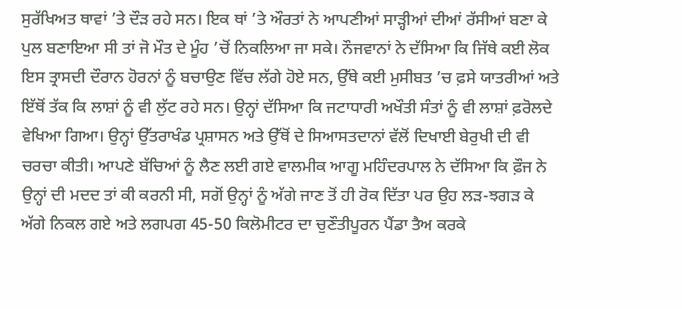ਸੁਰੱਖਿਅਤ ਥਾਵਾਂ ’ਤੇ ਦੌੜ ਰਹੇ ਸਨ। ਇਕ ਥਾਂ ’ਤੇ ਔਰਤਾਂ ਨੇ ਆਪਣੀਆਂ ਸਾੜ੍ਹੀਆਂ ਦੀਆਂ ਰੱਸੀਆਂ ਬਣਾ ਕੇ ਪੁਲ ਬਣਾਇਆ ਸੀ ਤਾਂ ਜੋ ਮੌਤ ਦੇ ਮੂੰਹ ’ਚੋਂ ਨਿਕਲਿਆ ਜਾ ਸਕੇ। ਨੌਜਵਾਨਾਂ ਨੇ ਦੱਸਿਆ ਕਿ ਜਿੱਥੇ ਕਈ ਲੋਕ ਇਸ ਤ੍ਰਾਸਦੀ ਦੌਰਾਨ ਹੋਰਨਾਂ ਨੂੰ ਬਚਾਉਣ ਵਿੱਚ ਲੱਗੇ ਹੋਏ ਸਨ, ਉੱਥੇ ਕਈ ਮੁਸੀਬਤ ’ਚ ਫ਼ਸੇ ਯਾਤਰੀਆਂ ਅਤੇ ਇੱਥੋਂ ਤੱਕ ਕਿ ਲਾਸ਼ਾਂ ਨੂੰ ਵੀ ਲੁੱਟ ਰਹੇ ਸਨ। ਉਨ੍ਹਾਂ ਦੱਸਿਆ ਕਿ ਜਟਾਧਾਰੀ ਅਖੌਤੀ ਸੰਤਾਂ ਨੂੰ ਵੀ ਲਾਸ਼ਾਂ ਫ਼ਰੋਲਦੇ ਵੇਖਿਆ ਗਿਆ। ਉਨ੍ਹਾਂ ਉੱਤਰਾਖੰਡ ਪ੍ਰਸ਼ਾਸਨ ਅਤੇ ਉੱਥੋਂ ਦੇ ਸਿਆਸਤਦਾਨਾਂ ਵੱਲੋਂ ਦਿਖਾਈ ਬੇਰੁਖੀ ਦੀ ਵੀ ਚਰਚਾ ਕੀਤੀ। ਆਪਣੇ ਬੱਚਿਆਂ ਨੂੰ ਲੈਣ ਲਈ ਗਏ ਵਾਲਮੀਕ ਆਗੂ ਮਹਿੰਦਰਪਾਲ ਨੇ ਦੱਸਿਆ ਕਿ ਫ਼ੌਜ ਨੇ ਉਨ੍ਹਾਂ ਦੀ ਮਦਦ ਤਾਂ ਕੀ ਕਰਨੀ ਸੀ, ਸਗੋਂ ਉਨ੍ਹਾਂ ਨੂੰ ਅੱਗੇ ਜਾਣ ਤੋਂ ਹੀ ਰੋਕ ਦਿੱਤਾ ਪਰ ਉਹ ਲੜ-ਝਗੜ ਕੇ ਅੱਗੇ ਨਿਕਲ ਗਏ ਅਤੇ ਲਗਪਗ 45-50 ਕਿਲੋਮੀਟਰ ਦਾ ਚੁਣੌਤੀਪੂਰਨ ਪੈਂਡਾ ਤੈਅ ਕਰਕੇ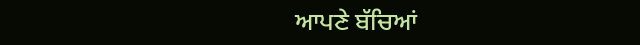ਆਪਣੇ ਬੱਚਿਆਂ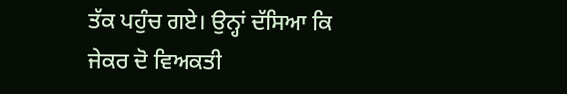ਤੱਕ ਪਹੁੰਚ ਗਏ। ਉਨ੍ਹਾਂ ਦੱਸਿਆ ਕਿ ਜੇਕਰ ਦੋ ਵਿਅਕਤੀ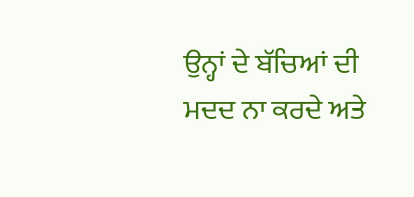ਉਨ੍ਹਾਂ ਦੇ ਬੱਚਿਆਂ ਦੀ ਮਦਦ ਨਾ ਕਰਦੇ ਅਤੇ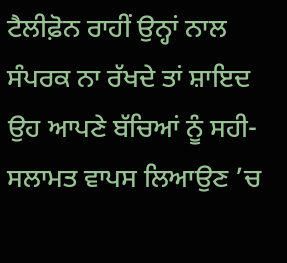ਟੈਲੀਫ਼ੋਨ ਰਾਹੀਂ ਉਨ੍ਹਾਂ ਨਾਲ ਸੰਪਰਕ ਨਾ ਰੱਖਦੇ ਤਾਂ ਸ਼ਾਇਦ ਉਹ ਆਪਣੇ ਬੱਚਿਆਂ ਨੂੰ ਸਹੀ-ਸਲਾਮਤ ਵਾਪਸ ਲਿਆਉਣ ’ਚ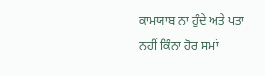ਕਾਮਯਾਬ ਨਾ ਹੁੰਦੇ ਅਤੇ ਪਤਾ ਨਹੀਂ ਕਿੰਨਾ ਹੋਰ ਸਮਾਂ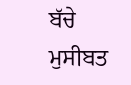ਬੱਚੇ ਮੁਸੀਬਤ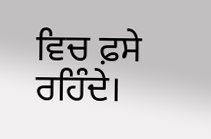ਵਿਚ ਫ਼ਸੇ ਰਹਿੰਦੇ।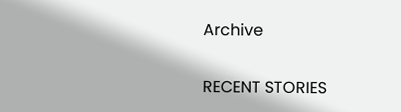Archive

RECENT STORIES